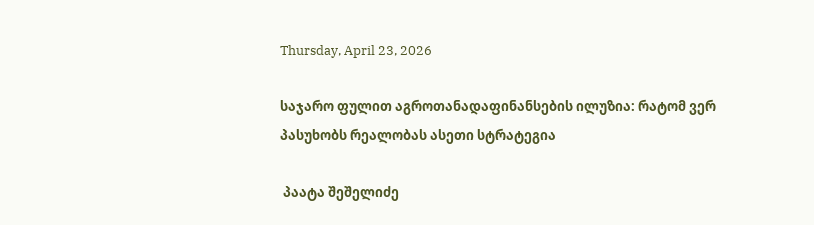Thursday, April 23, 2026

საჯარო ფულით აგროთანადაფინანსების ილუზია: რატომ ვერ პასუხობს რეალობას ასეთი სტრატეგია

 პაატა შეშელიძე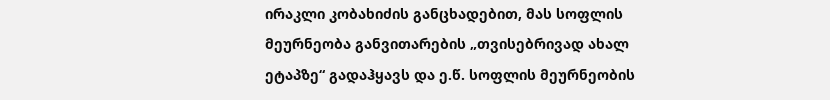ირაკლი კობახიძის განცხადებით, მას სოფლის მეურნეობა განვითარების „თვისებრივად ახალ ეტაპზე“ გადაჰყავს და ე.წ. სოფლის მეურნეობის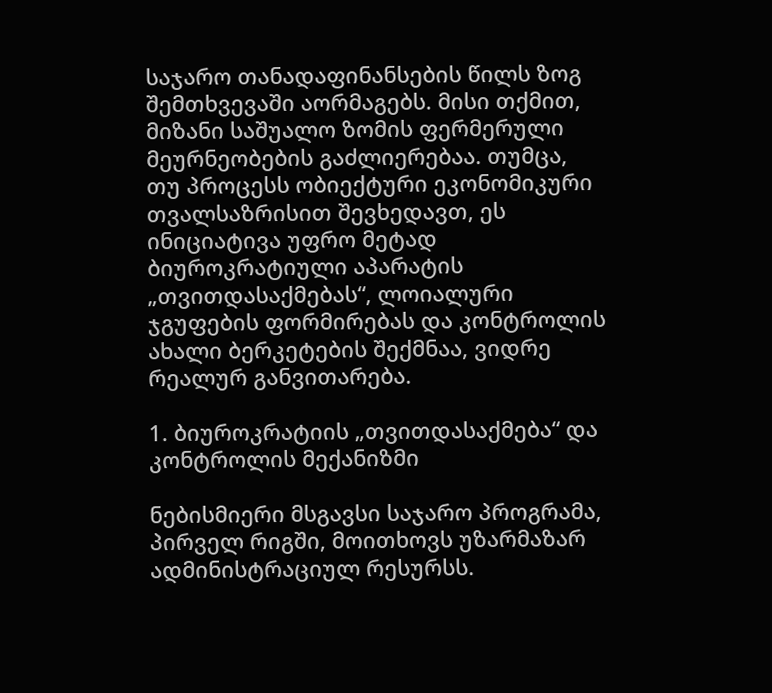საჯარო თანადაფინანსების წილს ზოგ შემთხვევაში აორმაგებს. მისი თქმით, მიზანი საშუალო ზომის ფერმერული მეურნეობების გაძლიერებაა. თუმცა, თუ პროცესს ობიექტური ეკონომიკური თვალსაზრისით შევხედავთ, ეს ინიციატივა უფრო მეტად ბიუროკრატიული აპარატის „თვითდასაქმებას“, ლოიალური ჯგუფების ფორმირებას და კონტროლის ახალი ბერკეტების შექმნაა, ვიდრე რეალურ განვითარება.

1. ბიუროკრატიის „თვითდასაქმება“ და კონტროლის მექანიზმი

ნებისმიერი მსგავსი საჯარო პროგრამა, პირველ რიგში, მოითხოვს უზარმაზარ ადმინისტრაციულ რესურსს.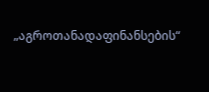„აგროთანადაფინანსების“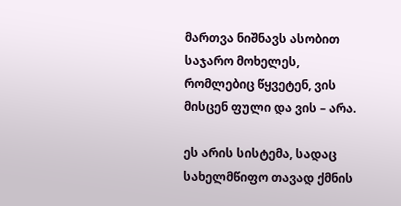მართვა ნიშნავს ასობით საჯარო მოხელეს, რომლებიც წყვეტენ, ვის მისცენ ფული და ვის – არა.

ეს არის სისტემა, სადაც სახელმწიფო თავად ქმნის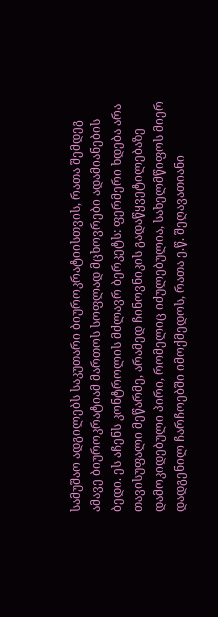სამუშაო ადგილებს საკუთარი ბიუროკრატიისთვის, რათა შემდეგ ამავე ბიუროკრატიამ მართოს სოფლად მცხოვრები ადამიანების ბედი. ეს აჩენს კონტროლის მძლავრ ბერკეტს: ფერმერი ხდება არა თავისუფალი მეწარმე, არამედ ჩინოვნიკის გადაწყვეტილებაზე დამოკიდებული პირი, რომელიც იძულებულია, სახელმწიფოს მიერ დადგენილ ჩარჩოებში იმოქმედოს, რათა ე.წ. შეღავათიანი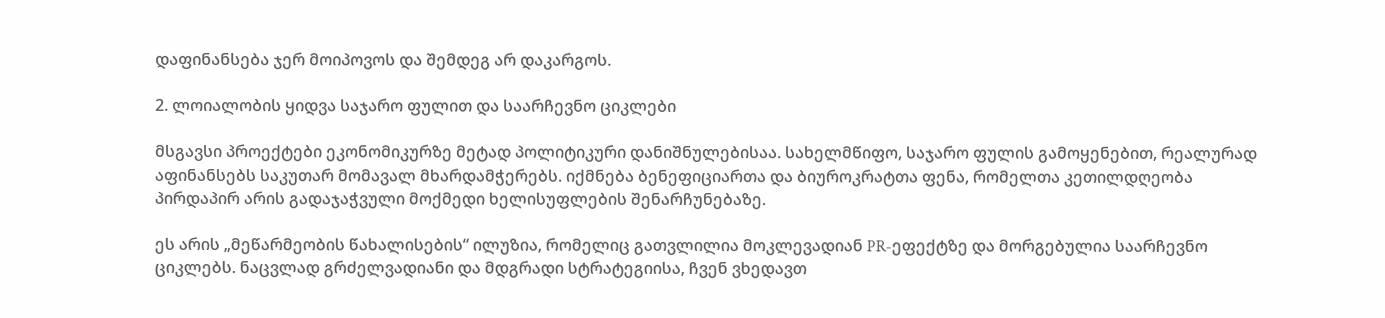დაფინანსება ჯერ მოიპოვოს და შემდეგ არ დაკარგოს.

2. ლოიალობის ყიდვა საჯარო ფულით და საარჩევნო ციკლები

მსგავსი პროექტები ეკონომიკურზე მეტად პოლიტიკური დანიშნულებისაა. სახელმწიფო, საჯარო ფულის გამოყენებით, რეალურად აფინანსებს საკუთარ მომავალ მხარდამჭერებს. იქმნება ბენეფიციართა და ბიუროკრატთა ფენა, რომელთა კეთილდღეობა პირდაპირ არის გადაჯაჭვული მოქმედი ხელისუფლების შენარჩუნებაზე.

ეს არის „მეწარმეობის წახალისების“ ილუზია, რომელიც გათვლილია მოკლევადიან PR-ეფექტზე და მორგებულია საარჩევნო ციკლებს. ნაცვლად გრძელვადიანი და მდგრადი სტრატეგიისა, ჩვენ ვხედავთ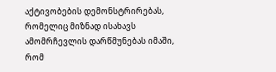აქტივობების დემონსტრირებას, რომელიც მიზნად ისახავს ამომრჩევლის დარწმუნებას იმაში, რომ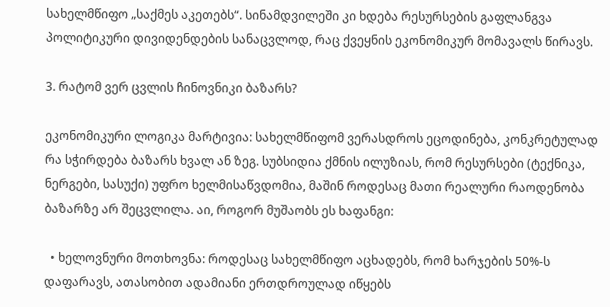სახელმწიფო „საქმეს აკეთებს“. სინამდვილეში კი ხდება რესურსების გაფლანგვა პოლიტიკური დივიდენდების სანაცვლოდ, რაც ქვეყნის ეკონომიკურ მომავალს წირავს.

3. რატომ ვერ ცვლის ჩინოვნიკი ბაზარს?

ეკონომიკური ლოგიკა მარტივია: სახელმწიფომ ვერასდროს ეცოდინება, კონკრეტულად რა სჭირდება ბაზარს ხვალ ან ზეგ. სუბსიდია ქმნის ილუზიას, რომ რესურსები (ტექნიკა, ნერგები, სასუქი) უფრო ხელმისაწვდომია, მაშინ როდესაც მათი რეალური რაოდენობა ბაზარზე არ შეცვლილა. აი, როგორ მუშაობს ეს ხაფანგი:

  • ხელოვნური მოთხოვნა: როდესაც სახელმწიფო აცხადებს, რომ ხარჯების 50%-ს დაფარავს, ათასობით ადამიანი ერთდროულად იწყებს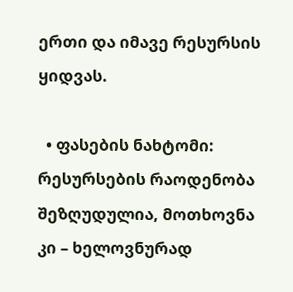ერთი და იმავე რესურსის ყიდვას.

  • ფასების ნახტომი: რესურსების რაოდენობა შეზღუდულია, მოთხოვნა კი – ხელოვნურად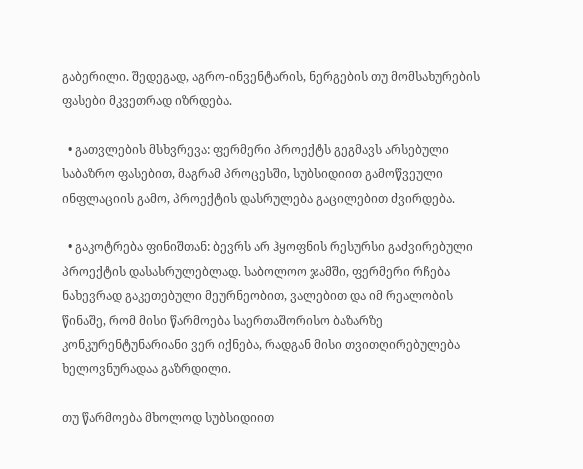გაბერილი. შედეგად, აგრო-ინვენტარის, ნერგების თუ მომსახურების ფასები მკვეთრად იზრდება.

  • გათვლების მსხვრევა: ფერმერი პროექტს გეგმავს არსებული საბაზრო ფასებით, მაგრამ პროცესში, სუბსიდიით გამოწვეული ინფლაციის გამო, პროექტის დასრულება გაცილებით ძვირდება.

  • გაკოტრება ფინიშთან: ბევრს არ ჰყოფნის რესურსი გაძვირებული პროექტის დასასრულებლად. საბოლოო ჯამში, ფერმერი რჩება ნახევრად გაკეთებული მეურნეობით, ვალებით და იმ რეალობის წინაშე, რომ მისი წარმოება საერთაშორისო ბაზარზე კონკურენტუნარიანი ვერ იქნება, რადგან მისი თვითღირებულება ხელოვნურადაა გაზრდილი.

თუ წარმოება მხოლოდ სუბსიდიით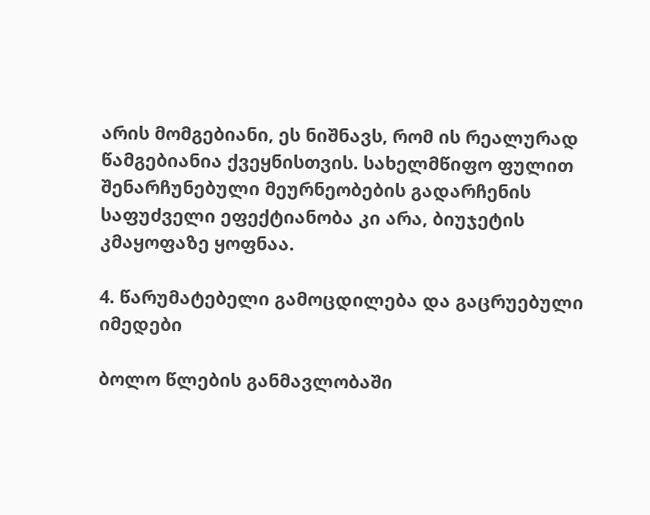არის მომგებიანი, ეს ნიშნავს, რომ ის რეალურად წამგებიანია ქვეყნისთვის. სახელმწიფო ფულით შენარჩუნებული მეურნეობების გადარჩენის საფუძველი ეფექტიანობა კი არა, ბიუჯეტის კმაყოფაზე ყოფნაა.

4. წარუმატებელი გამოცდილება და გაცრუებული იმედები

ბოლო წლების განმავლობაში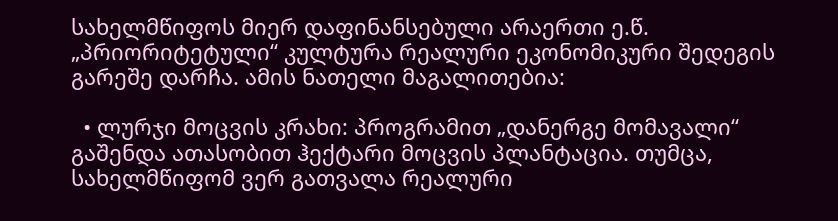სახელმწიფოს მიერ დაფინანსებული არაერთი ე.წ. „პრიორიტეტული“ კულტურა რეალური ეკონომიკური შედეგის გარეშე დარჩა. ამის ნათელი მაგალითებია:

  • ლურჯი მოცვის კრახი: პროგრამით „დანერგე მომავალი“ გაშენდა ათასობით ჰექტარი მოცვის პლანტაცია. თუმცა, სახელმწიფომ ვერ გათვალა რეალური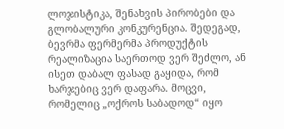ლოჯისტიკა, შენახვის პირობები და გლობალური კონკურენცია. შედეგად, ბევრმა ფერმერმა პროდუქტის რეალიზაცია საერთოდ ვერ შეძლო, ან ისეთ დაბალ ფასად გაყიდა, რომ ხარჯებიც ვერ დაფარა. მოცვი, რომელიც „ოქროს საბადოდ“ იყო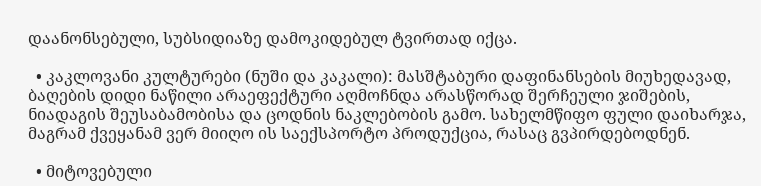დაანონსებული, სუბსიდიაზე დამოკიდებულ ტვირთად იქცა.

  • კაკლოვანი კულტურები (ნუში და კაკალი): მასშტაბური დაფინანსების მიუხედავად, ბაღების დიდი ნაწილი არაეფექტური აღმოჩნდა არასწორად შერჩეული ჯიშების, ნიადაგის შეუსაბამობისა და ცოდნის ნაკლებობის გამო. სახელმწიფო ფული დაიხარჯა, მაგრამ ქვეყანამ ვერ მიიღო ის საექსპორტო პროდუქცია, რასაც გვპირდებოდნენ.

  • მიტოვებული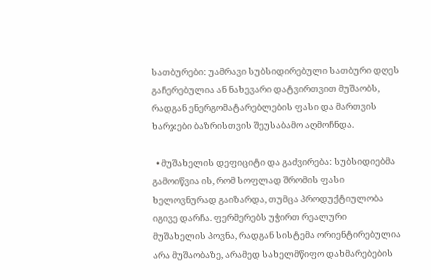სათბურები: უამრავი სუბსიდირებული სათბური დღეს გაჩერებულია ან ნახევარი დატვირთვით მუშაობს, რადგან ენერგომატარებლების ფასი და მართვის ხარჯები ბაზრისთვის შეუსაბამო აღმოჩნდა.

  • მუშახელის დეფიციტი და გაძვირება: სუბსიდიებმა გამოიწვია ის, რომ სოფლად შრომის ფასი ხელოვნურად გაიზარდა, თუმცა პროდუქტიულობა იგივე დარჩა. ფერმერებს უჭირთ რეალური მუშახელის პოვნა, რადგან სისტემა ორიენტირებულია არა მუშაობაზე, არამედ სახელმწიფო დახმარებების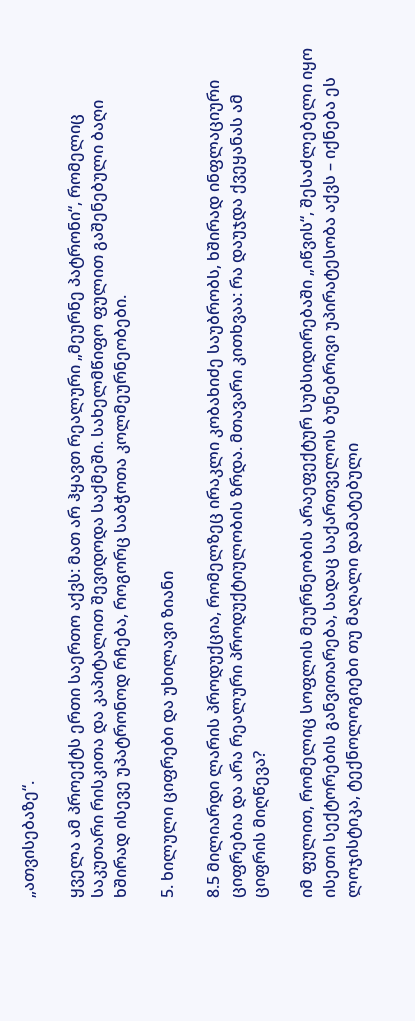„ათვისებაზე“.

ყველა ამ პროექტს ერთი საერთო აქვს: მათ არ ჰყავთ რეალური „მეურნე პატრონი“, რომელიც საკუთარი რისკითა და კაპიტალით შევიდოდა საქმეში. სახელმწიფო ფულით გაშენებული ბაღი ხშირად ისევე უპატრონოდ რჩება, როგორც საბჭოთა კოლმეურნეობები.

5. ხილული ციფრები და უხილავი ზიანი

8.5 მილიარდი ლარის პროდუქცია, რომელზეც ირაკლი კობახიძე საუბრობს, ხშირად ინფლაციური ციფრებია და არა რეალური პროდუქტიულობის ზრდა. მთავარი კითხვაა: რა დაუჯდა ქვეყანას ამ ციფრის მიღწევა?

იმ ფულით, რომელიც სოფლის მეურნეობის არაეფექტურ სუბსიდირებაში „იწვის“, შესაძლებელი იყო ისეთი სექტორების განვითარება, სადაც საქართველოს ბუნებრივი უპირატესობა აქვს – იქნება ეს ლოჯისტიკა, ტექნოლოგიები თუ მაღალი დამატებული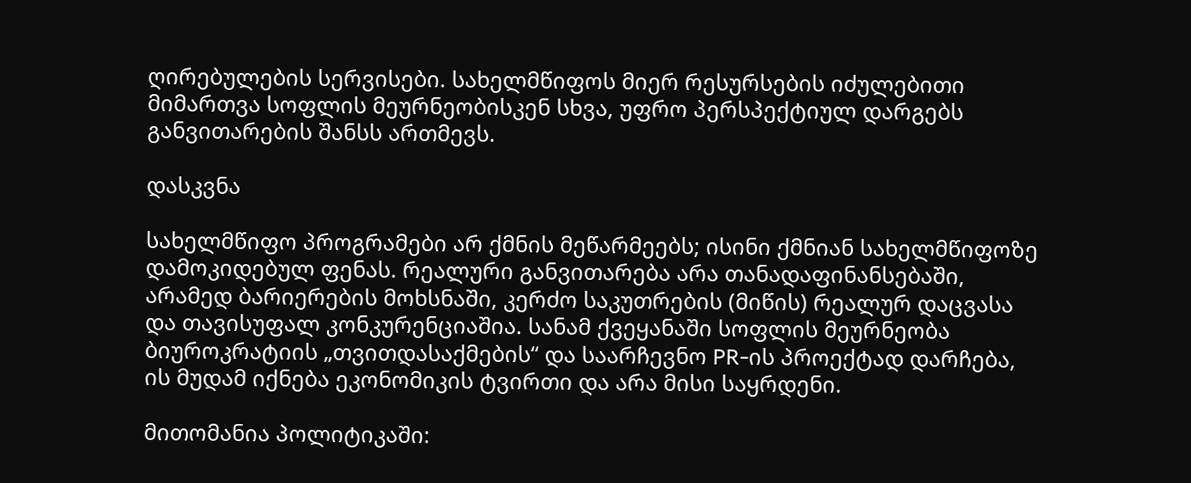ღირებულების სერვისები. სახელმწიფოს მიერ რესურსების იძულებითი მიმართვა სოფლის მეურნეობისკენ სხვა, უფრო პერსპექტიულ დარგებს განვითარების შანსს ართმევს.

დასკვნა

სახელმწიფო პროგრამები არ ქმნის მეწარმეებს; ისინი ქმნიან სახელმწიფოზე დამოკიდებულ ფენას. რეალური განვითარება არა თანადაფინანსებაში, არამედ ბარიერების მოხსნაში, კერძო საკუთრების (მიწის) რეალურ დაცვასა და თავისუფალ კონკურენციაშია. სანამ ქვეყანაში სოფლის მეურნეობა ბიუროკრატიის „თვითდასაქმების“ და საარჩევნო PR-ის პროექტად დარჩება, ის მუდამ იქნება ეკონომიკის ტვირთი და არა მისი საყრდენი.

მითომანია პოლიტიკაში: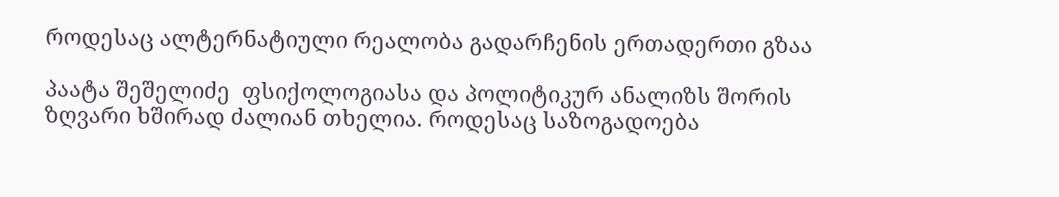როდესაც ალტერნატიული რეალობა გადარჩენის ერთადერთი გზაა

პაატა შეშელიძე  ფსიქოლოგიასა და პოლიტიკურ ანალიზს შორის ზღვარი ხშირად ძალიან თხელია. როდესაც საზოგადოება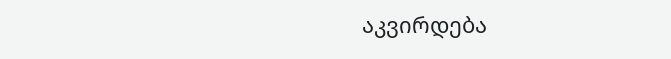აკვირდება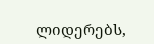ლიდერებს,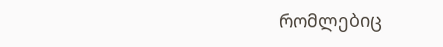რომლებიც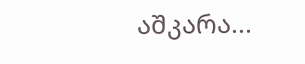აშკარა...